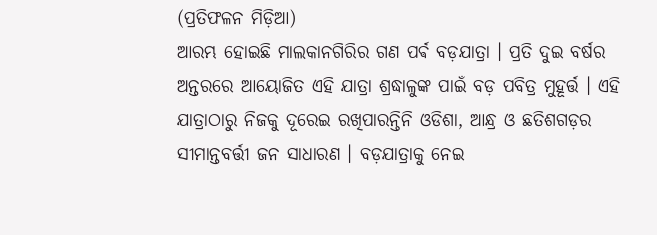(ପ୍ରତିଫଳନ ମିଡ଼ିଆ)
ଆରମ୍ଭ ହୋଇଛି ମାଲକାନଗିରିର ଗଣ ପର୍ଵ ବଡ଼ଯାତ୍ରା । ପ୍ରତି ଦୁଇ ବର୍ଷର ଅନ୍ତରରେ ଆୟୋଜିତ ଏହି ଯାତ୍ରା ଶ୍ରଦ୍ଧାଳୁଙ୍କ ପାଇଁ ବଡ଼ ପବିତ୍ର ମୁହୂର୍ତ୍ତ । ଏହି ଯାତ୍ରାଠାରୁ ନିଜକୁ ଦୂରେଇ ରଖିପାରନ୍ତିନି ଓଡିଶା, ଆନ୍ଧ୍ର ଓ ଛତିଶଗଡ଼ର ସୀମାନ୍ତବର୍ତ୍ତୀ ଜନ ସାଧାରଣ । ବଡ଼ଯାତ୍ରାକୁ ନେଇ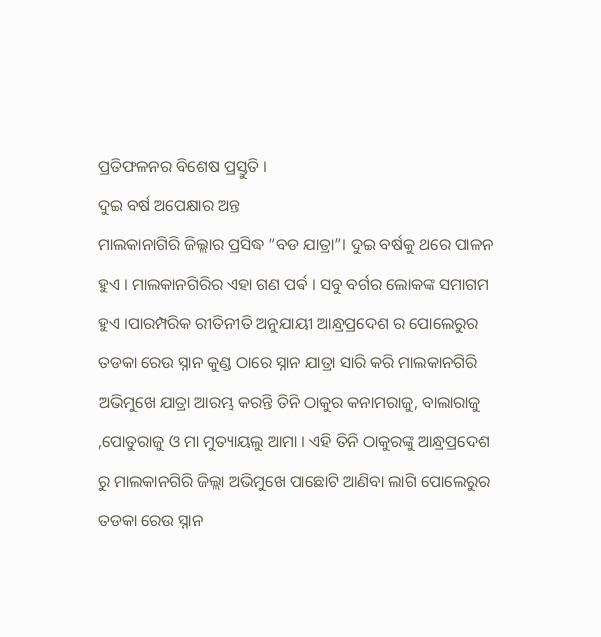ପ୍ରତିଫଳନର ବିଶେଷ ପ୍ରସ୍ତୁତି ।
ଦୁଇ ବର୍ଷ ଅପେକ୍ଷାର ଅନ୍ତ
ମାଲକାନାଗିରି ଜିଲ୍ଲାର ପ୍ରସିଦ୍ଧ “ବଡ ଯାତ୍ରା”। ଦୁଇ ବର୍ଷକୁ ଥରେ ପାଳନ ହୁଏ । ମାଲକାନଗିରିର ଏହା ଗଣ ପର୍ଵ । ସବୁ ବର୍ଗର ଲୋକଙ୍କ ସମାଗମ ହୁଏ ।ପାରମ୍ପରିକ ରୀତିନୀତି ଅନୁଯାୟୀ ଆନ୍ଧ୍ରପ୍ରଦେଶ ର ପୋଲେରୁର ତଡକା ରେଉ ସ୍ନାନ କୁଣ୍ଡ ଠାରେ ସ୍ନାନ ଯାତ୍ରା ସାରି କରି ମାଲକାନଗିରି ଅଭିମୁଖେ ଯାତ୍ରା ଆରମ୍ଭ କରନ୍ତି ତିନି ଠାକୁର କନାମରାଜୁ, ବାଲାରାଜୁ ,ପୋତୁରାଜୁ ଓ ମା ମୁତ୍ୟାୟଲୁ ଆମା । ଏହି ତିନି ଠାକୁରଙ୍କୁ ଆନ୍ଧ୍ରପ୍ରଦେଶ ରୁ ମାଲକାନଗିରି ଜିଲ୍ଲା ଅଭିମୁଖେ ପାଛୋଟି ଆଣିବା ଲାଗି ପୋଲେରୁର ତଡକା ରେଉ ସ୍ନାନ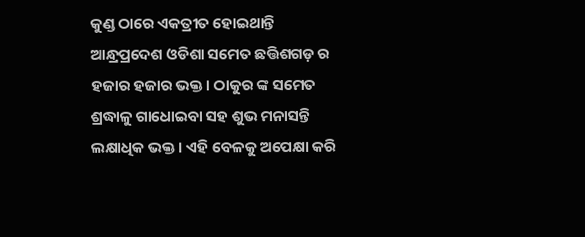କୁଣ୍ଡ ଠାରେ ଏକତ୍ରୀତ ହୋଇଥାନ୍ତି ଆନ୍ଧ୍ରପ୍ରଦେଶ ଓଡିଶା ସମେତ ଛତ୍ତିଶଗଡ଼ ର ହଜାର ହଜାର ଭକ୍ତ। ଠାକୁର ଙ୍କ ସମେତ ଶ୍ରଦ୍ଧାଳୁ ଗାଧୋଇବା ସହ ଶୁଭ ମନାସନ୍ତି ଲକ୍ଷାଧିକ ଭକ୍ତ । ଏହି ବେଳକୁ ଅପେକ୍ଷା କରି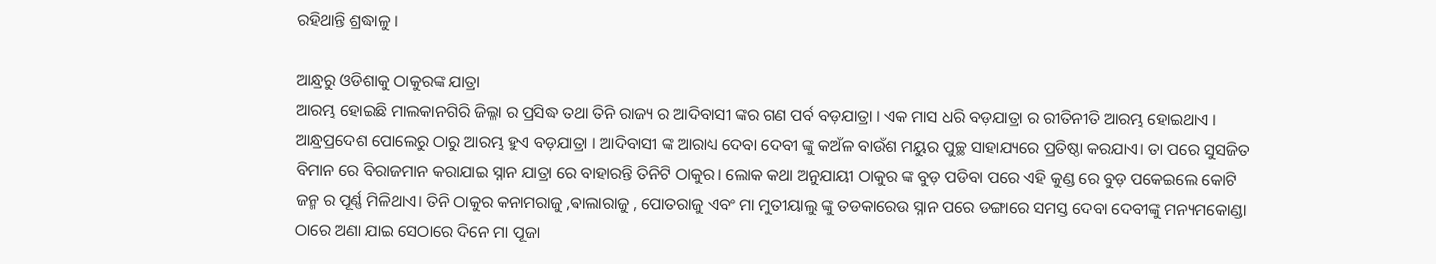ରହିଥାନ୍ତି ଶ୍ରଦ୍ଧାଳୁ ।

ଆନ୍ଧ୍ରରୁ ଓଡିଶାକୁ ଠାକୁରଙ୍କ ଯାତ୍ରା
ଆରମ୍ଭ ହୋଇଛି ମାଲକାନଗିରି ଜିଲ୍ଳା ର ପ୍ରସିଦ୍ଧ ତଥା ତିନି ରାଜ୍ୟ ର ଆଦିବାସୀ ଙ୍କର ଗଣ ପର୍ବ ବଡ଼ଯାତ୍ରା । ଏକ ମାସ ଧରି ବଡ଼ଯାତ୍ରା ର ରୀତିନୀତି ଆରମ୍ଭ ହୋଇଥାଏ । ଆନ୍ଧ୍ରପ୍ରଦେଶ ପୋଲେରୁ ଠାରୁ ଆରମ୍ଭ ହୁଏ ବଡ଼ଯାତ୍ରା । ଆଦିବାସୀ ଙ୍କ ଆରାଧ୍ୟ ଦେବା ଦେବୀ ଙ୍କୁ କଅଁଳ ବାଉଁଶ ମୟୁର ପୁଚ୍ଛ ସାହାଯ୍ୟରେ ପ୍ରତିଷ୍ଠା କରଯାଏ। ତା ପରେ ସୁସଜିତ ବିମାନ ରେ ବିରାଜମାନ କରାଯାଇ ସ୍ନାନ ଯାତ୍ରା ରେ ବାହାରନ୍ତି ତିନିଟି ଠାକୁର। ଲୋକ କଥା ଅନୁଯାୟୀ ଠାକୁର ଙ୍କ ବୁଡ଼ ପଡିବା ପରେ ଏହି କୁଣ୍ଡ ରେ ବୁଡ଼ ପକେଇଲେ କୋଟି ଜନ୍ମ ର ପୂର୍ଣ୍ଣ ମିଳିଥାଏ। ତିନି ଠାକୁର କନାମରାଜୁ ,ଵାଲାରାଜୁ , ପୋତରାଜୁ ଏବଂ ମା ମୁତୀୟାଲୁ ଙ୍କୁ ତଡକାରେଉ ସ୍ନାନ ପରେ ଡଙ୍ଗାରେ ସମସ୍ତ ଦେବା ଦେବୀଙ୍କୁ ମନ୍ୟମକୋଣ୍ଡା ଠାରେ ଅଣା ଯାଇ ସେଠାରେ ଦିନେ ମା ପୂଜା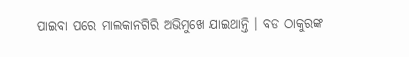ପାଇବା ପରେ ମାଲକାନଗିରି ଅଭିମୁଖେ ଯାଇଥାନ୍ତି । ବଡ ଠାକୁରଙ୍କ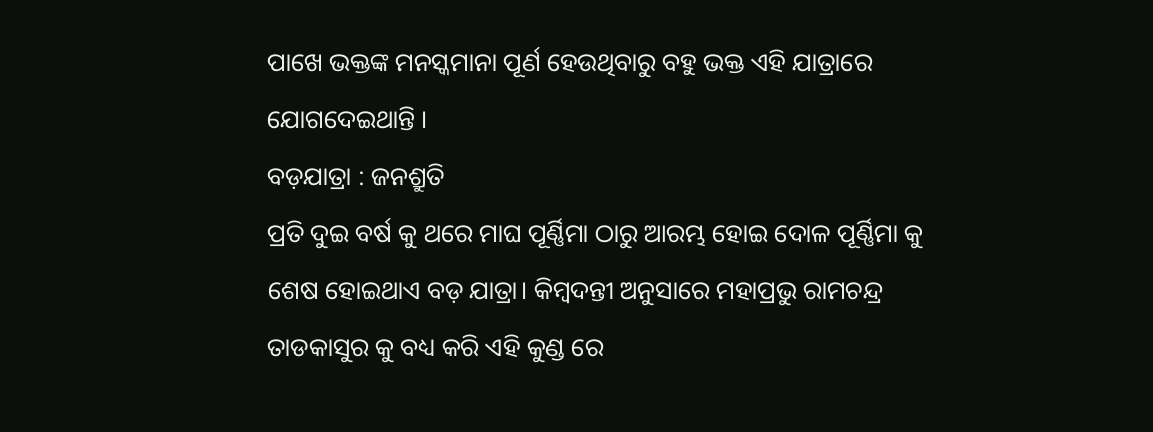ପାଖେ ଭକ୍ତଙ୍କ ମନସ୍କମାନା ପୂର୍ଣ ହେଉଥିବାରୁ ବହୁ ଭକ୍ତ ଏହି ଯାତ୍ରାରେ ଯୋଗଦେଇଥାନ୍ତି ।
ବଡ଼ଯାତ୍ରା : ଜନଶ୍ରୁତି
ପ୍ରତି ଦୁଇ ବର୍ଷ କୁ ଥରେ ମାଘ ପୂର୍ଣ୍ଣିମା ଠାରୁ ଆରମ୍ଭ ହୋଇ ଦୋଳ ପୂର୍ଣ୍ଣିମା କୁ ଶେଷ ହୋଇଥାଏ ବଡ଼ ଯାତ୍ରା। କିମ୍ବଦନ୍ତୀ ଅନୁସାରେ ମହାପ୍ରଭୁ ରାମଚନ୍ଦ୍ର ତାଡକାସୁର କୁ ବଧ୍ୟ କରି ଏହି କୁଣ୍ଡ ରେ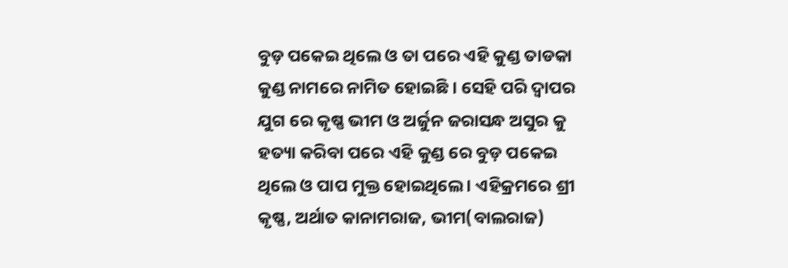ବୁଡ଼ ପକେଇ ଥିଲେ ଓ ତା ପରେ ଏହି କୁଣ୍ଡ ତାଡକା କୁଣ୍ଡ ନାମରେ ନାମିତ ହୋଇଛି । ସେହି ପରି ଦ୍ଵାପର ଯୁଗ ରେ କୃଷ୍ଣ ଭୀମ ଓ ଅର୍ଜୁନ ଜରାସନ୍ଧ ଅସୁର କୁ ହତ୍ୟା କରିବା ପରେ ଏହି କୁଣ୍ଡ ରେ ବୁଡ଼ ପକେଇ ଥିଲେ ଓ ପାପ ମୁକ୍ତ ହୋଇଥିଲେ । ଏହିକ୍ରମରେ ଶ୍ରୀ କୃଷ୍ଣ, ଅର୍ଥାତ କାନାମରାଜ, ଭୀମ(ବାଲରାଜ)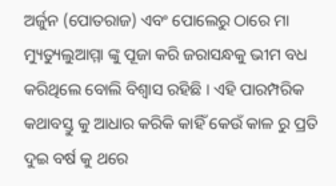ଅର୍ଜୁନ (ପୋତରାଜ) ଏବଂ ପୋଲେରୁ ଠାରେ ମା ମ୍ୟୁତ୍ୟୁଲୁଆମ୍ମା ଙ୍କୁ ପୂଜା କରି ଜରାସନ୍ଧକୁ ଭୀମ ବଧ କରିଥିଲେ ବୋଲି ବିଶ୍ଵାସ ରହିଛି । ଏହି ପାରମ୍ପରିକ କଥାବସ୍ତୁ କୁ ଆଧାର କରିକି କାହିଁ କେଉଁ କାଳ ରୁ ପ୍ରତି ଦୁଇ ବର୍ଷ କୁ ଥରେ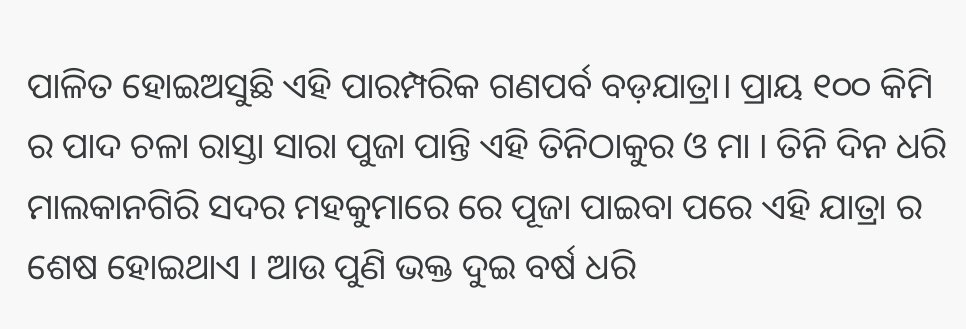ପାଳିତ ହୋଇଅସୁଛି ଏହି ପାରମ୍ପରିକ ଗଣପର୍ବ ବଡ଼ଯାତ୍ରା। ପ୍ରାୟ ୧୦୦ କିମି ର ପାଦ ଚଳା ରାସ୍ତା ସାରା ପୁଜା ପାନ୍ତି ଏହି ତିନିଠାକୁର ଓ ମା । ତିନି ଦିନ ଧରି ମାଲକାନଗିରି ସଦର ମହକୁମାରେ ରେ ପୂଜା ପାଇବା ପରେ ଏହି ଯାତ୍ରା ର ଶେଷ ହୋଇଥାଏ । ଆଉ ପୁଣି ଭକ୍ତ ଦୁଇ ବର୍ଷ ଧରି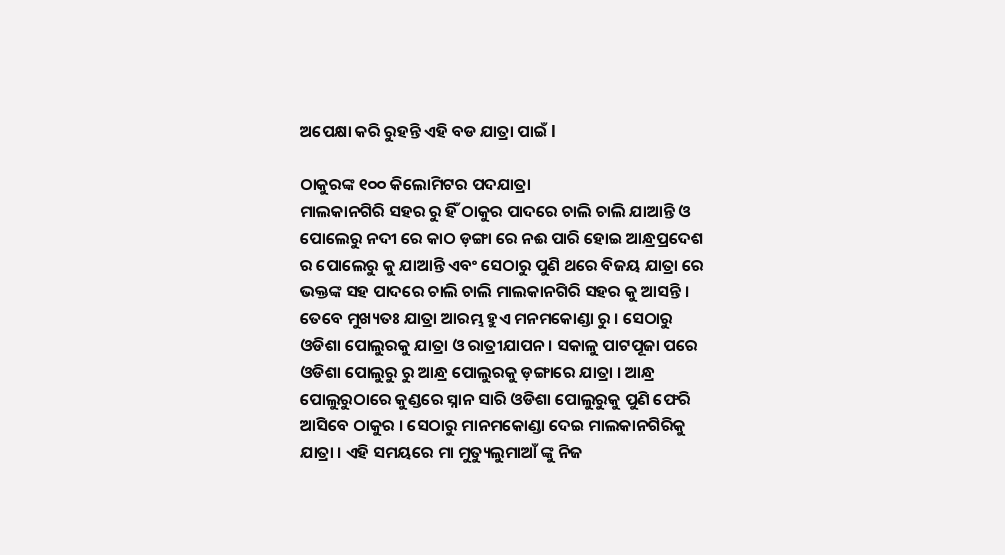ଅପେକ୍ଷା କରି ରୁହନ୍ତି ଏହି ବଡ ଯାତ୍ରା ପାଇଁ l

ଠାକୁରଙ୍କ ୧୦୦ କିଲୋମିଟର ପଦଯାତ୍ରା
ମାଲକାନଗିରି ସହର ରୁ ହିଁ ଠାକୁର ପାଦରେ ଚାଲି ଚାଲି ଯାଆନ୍ତି ଓ ପୋଲେରୁ ନଦୀ ରେ କାଠ ଡ଼ଙ୍ଗା ରେ ନଈ ପାରି ହୋଇ ଆନ୍ଧ୍ରପ୍ରଦେଶ ର ପୋଲେରୁ କୁ ଯାଆନ୍ତି ଏବଂ ସେଠାରୁ ପୁଣି ଥରେ ବିଜୟ ଯାତ୍ରା ରେ ଭକ୍ତଙ୍କ ସହ ପାଦରେ ଚାଲି ଚାଲି ମାଲକାନଗିରି ସହର କୁ ଆସନ୍ତି । ତେବେ ମୁଖ୍ୟତଃ ଯାତ୍ରା ଆରମ୍ଭ ହୁଏ ମନମକୋଣ୍ଡା ରୁ । ସେଠାରୁ ଓଡିଶା ପୋଲୁରକୁ ଯାତ୍ରା ଓ ରାତ୍ରୀଯାପନ । ସକାଳୁ ପାଟପୂଜା ପରେ ଓଡିଶା ପୋଲୁରୁ ରୁ ଆନ୍ଧ୍ର ପୋଲୁରକୁ ଡ଼ଙ୍ଗାରେ ଯାତ୍ରା । ଆନ୍ଧ୍ର ପୋଲୁରୁଠାରେ କୁଣ୍ଡରେ ସ୍ନାନ ସାରି ଓଡିଶା ପୋଲୁରୁକୁ ପୁଣି ଫେରି ଆସିବେ ଠାକୁର । ସେଠାରୁ ମାନମକୋଣ୍ଡା ଦେଇ ମାଲକାନଗିରିକୁ ଯାତ୍ରା । ଏହି ସମୟରେ ମା ମୁତ୍ୟୁଲୁମାଆଁ ଙ୍କୁ ନିଜ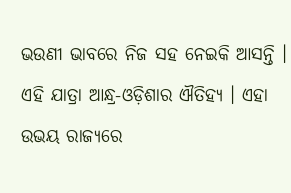ଭଉଣୀ ଭାବରେ ନିଜ ସହ ନେଇକି ଆସନ୍ତି । ଏହି ଯାତ୍ରା ଆନ୍ଧ୍ର-ଓଡ଼ିଶାର ଐତିହ୍ୟ । ଏହା ଉଭୟ ରାଜ୍ୟରେ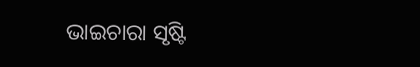ଭାଇଚାରା ସୃଷ୍ଟି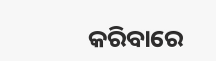କରିବାରେ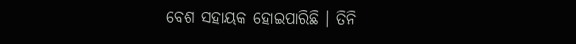ବେଶ ସହାୟକ ହୋଇପାରିଛି । ତିନି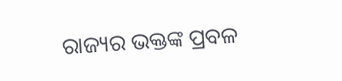ରାଜ୍ୟର ଭକ୍ତଙ୍କ ପ୍ରବଳ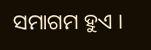ସମାଗମ ହୁଏ ।